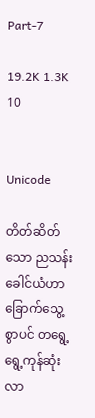Part-7

19.2K 1.3K 10


Unicode

တိတ်ဆိတ်သော ညသန်းခေါင်ယံဟာ ခြောက်သွေ့စွာပင် တရွေ့ရွေ့ကုန်ဆုံးလာ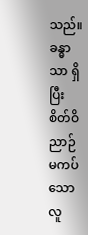သည်။ ခန္ဓာသာ ရှိပြီး စိတ်ဝိညာဉ် မကပ်သော လူ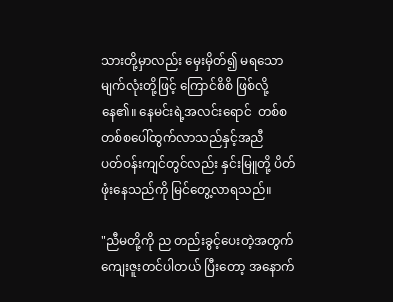သားတို့မှာလည်း မှေးမှိတ်၍ မရသော မျက်လုံးတို့ဖြင့် ကြောင်စိစိ ဖြစ်လို့နေ၏။ နေမင်းရဲ့အလင်းရောင်  တစ်စတစ်စပေါ်ထွက်လာသည်နှင့်အညီ
ပတ်ဝန်းကျင်တွင်လည်း နှင်းမြူတို့ ပိတ်ဖုံးနေသည်ကို မြင်တွေ့လာရသည်။

"ညီမတို့ကို ည တည်းခွင့်ပေးတဲ့အတွက် ကျေးဇူးတင်ပါတယ် ပြီးတော့ အနောက်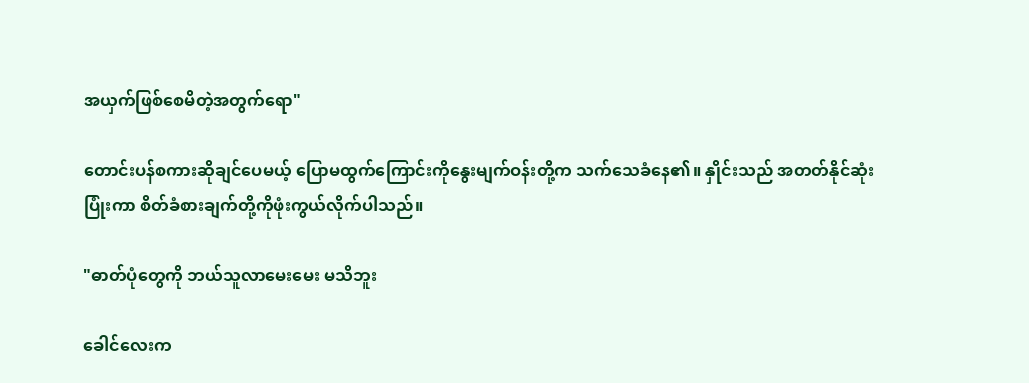အယှက်ဖြစ်စေမိတဲ့အတွက်ရော"

တောင်းပန်စကားဆိုချင်ပေမယ့် ပြောမထွက်ကြောင်းကိုနွေးမျက်ဝန်းတို့က သက်သေခံနေ၏။ နှိုင်းသည် အတတ်နိုင်ဆုံး ပြုံးကာ စိတ်ခံစားချက်တို့ကိုဖုံးကွယ်လိုက်ပါသည်။

"ဓာတ်ပုံတွေကို ဘယ်သူလာမေးမေး မသိဘူး

ခေါင်လေးက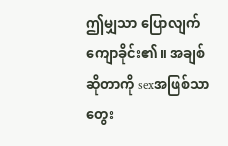ဤမျှသာ ပြောလျက် ကျောခိုင်း၏။ အချစ်ဆိုတာကို sexအဖြစ်သာတွေး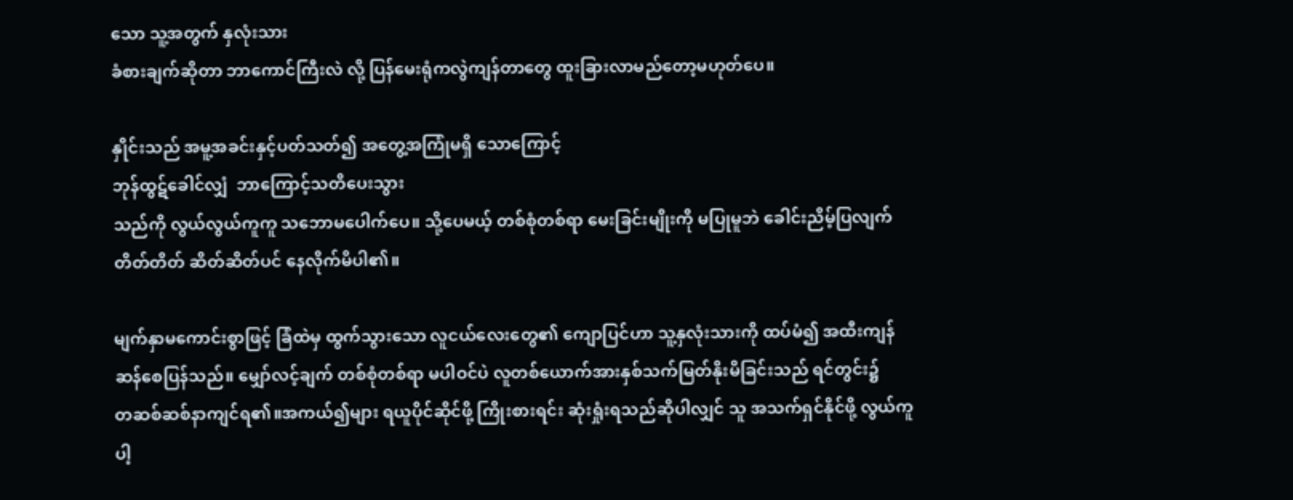သော သူ့အတွက် နှလုံးသား
ခံစားချက်ဆိုတာ ဘာကောင်ကြီးလဲ လို့ ပြန်မေးရုံကလွဲကျန်တာတွေ ထူးခြားလာမည်တော့မဟုတ်ပေ။

နှိုင်းသည် အမူ့အခင်းနှင့်ပတ်သတ်၍ အတွေ့အကြုံမရှိ သောကြောင့်
ဘုန်ထွဋ်ခေါင်လျှံ  ဘာကြောင့်သတိပေးသွား
သည်ကို လွယ်လွယ်ကူကူ သဘောမပေါက်ပေ။ သို့ပေမယ့် တစ်စုံတစ်ရာ မေးခြင်းမျိုးကို မပြုမူဘဲ ခေါင်းညိမ့်ပြလျက်
တိတ်တိတ် ဆိတ်ဆိတ်ပင် နေလိုက်မိပါ၏။

မျက်နှာမကောင်းစွာဖြင့် ခြံထဲမှ ထွက်သွားသော လူငယ်လေးတွေ၏ ကျောပြင်ဟာ သူ့နှလုံးသားကို ထပ်မံ၍ အထီးကျန်
ဆန်စေပြန်သည်။ မျှော်လင့်ချက် တစ်စုံတစ်ရာ မပါဝင်ပဲ လူတစ်ယောက်အားနှစ်သက်မြတ်နိုးမိခြင်းသည် ရင်တွင်း၌
တဆစ်ဆစ်နာကျင်ရ၏။အကယ်၍များ ရယူပိုင်ဆိုင်ဖို့ ကြိုးစားရင်း ဆုံးရှုံးရသည်ဆိုပါလျှင် သူ အသက်ရှင်နိုင်ဖို့ လွယ်ကူ
ပါ့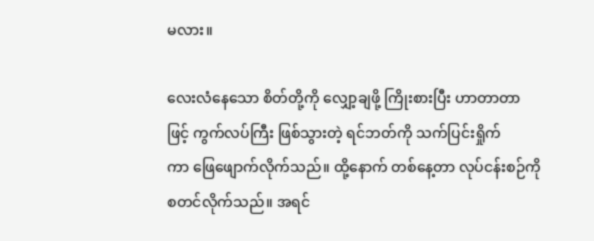မလား။

လေးလံနေသော စိတ်တို့ကို လျှော့ချဖို့ ကြိုးစားပြီး ဟာတာတာဖြင့် ကွက်လပ်ကြီး ဖြစ်သွားတဲ့ ရင်ဘတ်ကို သက်ပြင်းရှိုက်
ကာ ဖြေဖျောက်လိုက်သည်။ ထို့နောက် တစ်နေ့တာ လုပ်ငန်းစဉ်ကို စတင်လိုက်သည်။ အရင်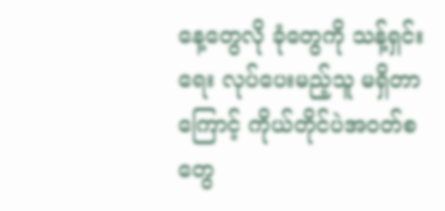နေ့တွေလို ခုံတွေကို သန့်ရှင်းရေး လုပ်ပေးမည့်သူ မရှိတာကြောင့် ကိုယ်တိုင်ပဲအဝတ်စတွေ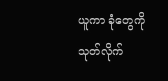ယူကာ ခုံတွေကို သုတ်လိုက်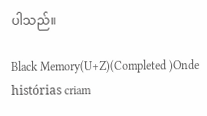ပါသည်။

Black Memory(U+Z)(Completed )Onde histórias criam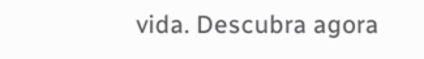vida. Descubra agora